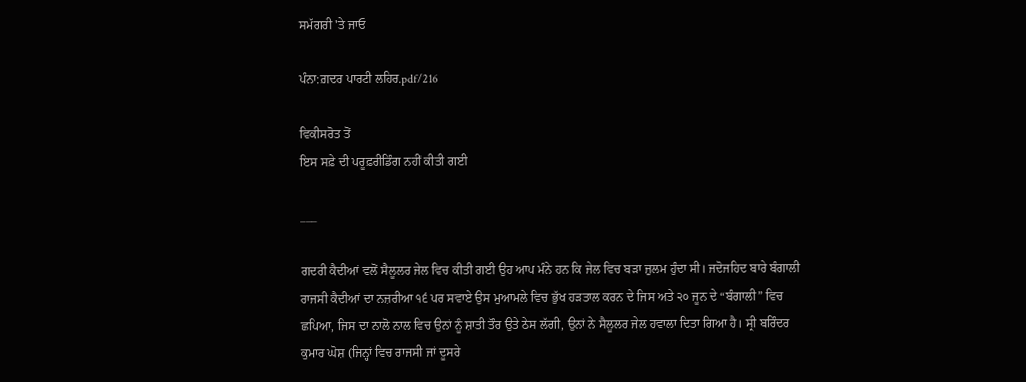ਸਮੱਗਰੀ 'ਤੇ ਜਾਓ

ਪੰਨਾ:ਗ਼ਦਰ ਪਾਰਟੀ ਲਹਿਰ.pdf/216

ਵਿਕੀਸਰੋਤ ਤੋਂ
ਇਸ ਸਫ਼ੇ ਦੀ ਪਰੂਫ਼ਰੀਡਿੰਗ ਨਹੀਂ ਕੀਤੀ ਗਈ

___

ਗਦਰੀ ਕੈਦੀਆਂ ਵਲੋਂ ਸੈਲੂਲਰ ਜੇਲ ਵਿਚ ਕੀਤੀ ਗਈ ਉਹ ਆਪ ਮੰਨੇ ਹਨ ਕਿ ਜੇਲ ਵਿਚ ਬੜਾ ਜ਼ੁਲਮ ਹੁੰਦਾ ਸੀ। ਜਦੋਜਹਿਦ ਬਾਰੇ ਬੰਗਾਲੀ ਰਾਜਸੀ ਕੈਦੀਆਂ ਦਾ ਨਜ਼ਰੀਆ ੧੬ ਪਰ ਸਵਾਏ ਉਸ ਮੁਆਮਲੇ ਵਿਚ ਭੁੱਖ ਹੜਤਾਲ ਕਰਨ ਦੇ ਜਿਸ ਅਤੇ ੨੦ ਜੂਨ ਦੇ “ਬੰਗਾਲੀ” ਵਿਚ ਛਪਿਆ, ਜਿਸ ਦਾ ਨਾਲੋ ਨਾਲ ਵਿਚ ਉਨਾਂ ਨੂੰ ਸ਼ਾਤੀ ਤੌਰ ਉਤੇ ਠੇਸ ਲੱਗੀ, ਉਨਾਂ ਨੇ ਸੈਲੂਲਰ ਜੇਲ ਹਵਾਲਾ ਦਿਤਾ ਗਿਆ ਹੈ। ਸ੍ਰੀ ਬਰਿੰਦਰ ਕੁਮਾਰ ਘੋਸ਼ (ਜਿਨ੍ਹਾਂ ਵਿਚ ਰਾਜਸੀ ਜਾਂ ਦੂਸਰੇ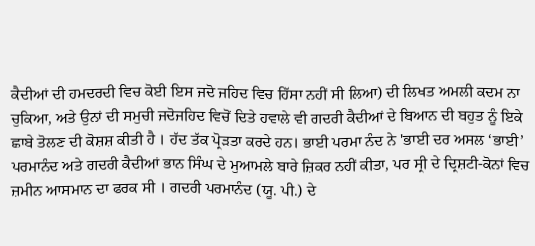ਕੈਦੀਆਂ ਦੀ ਹਮਦਰਦੀ ਵਿਚ ਕੋਈ ਇਸ ਜਦੋ ਜਹਿਦ ਵਿਚ ਹਿੱਸਾ ਨਹੀਂ ਸੀ ਲਿਆ) ਦੀ ਲਿਖਤ ਅਮਲੀ ਕਦਮ ਨਾ ਚੁਕਿਆ, ਅਤੇ ਉਨਾਂ ਦੀ ਸਮੁਚੀ ਜਦੋਜਹਿਦ ਵਿਚੋਂ ਦਿਤੇ ਹਵਾਲੇ ਵੀ ਗਦਰੀ ਕੈਦੀਆਂ ਦੇ ਬਿਆਨ ਦੀ ਬਹੁਤ ਨੂੰ ਇਕੇ ਛਾਬੇ ਤੋਲਣ ਦੀ ਕੋਸ਼ਸ਼ ਕੀਤੀ ਹੈ । ਹੱਦ ਤੱਕ ਪ੍ਰੋੜਤਾ ਕਰਦੇ ਹਨ। ਭਾਈ ਪਰਮਾ ਨੰਦ ਨੇ 'ਭਾਈ ਦਰ ਅਸਲ ‘ਭਾਈ’ ਪਰਮਾਨੰਦ ਅਤੇ ਗਦਰੀ ਕੈਦੀਆਂ ਭਾਨ ਸਿੰਘ ਦੇ ਮੁਆਮਲੇ ਬਾਰੇ ਜ਼ਿਕਰ ਨਹੀਂ ਕੀਤਾ, ਪਰ ਸ੍ਰੀ ਦੇ ਦ੍ਰਿਸ਼ਟੀ-ਕੋਨਾਂ ਵਿਚ ਜ਼ਮੀਨ ਆਸਮਾਨ ਦਾ ਫਰਕ ਸੀ । ਗਦਰੀ ਪਰਮਾਨੰਦ (ਯੂ. ਪੀ.) ਦੇ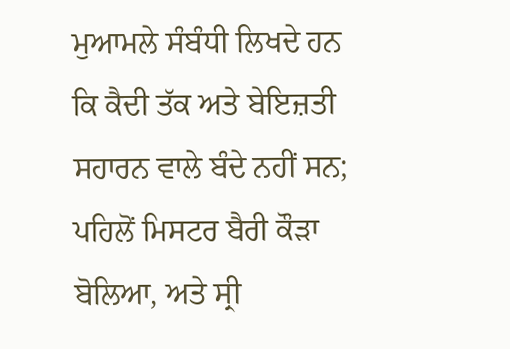ਮੁਆਮਲੇ ਸੰਬੰਧੀ ਲਿਖਦੇ ਹਨ ਕਿ ਕੈਦੀ ਤੱਕ ਅਤੇ ਬੇਇਜ਼ਤੀ ਸਹਾਰਨ ਵਾਲੇ ਬੰਦੇ ਨਹੀਂ ਸਨ; ਪਹਿਲੋਂ ਮਿਸਟਰ ਬੈਰੀ ਕੌੜਾ ਬੋਲਿਆ, ਅਤੇ ਸ੍ਰੀ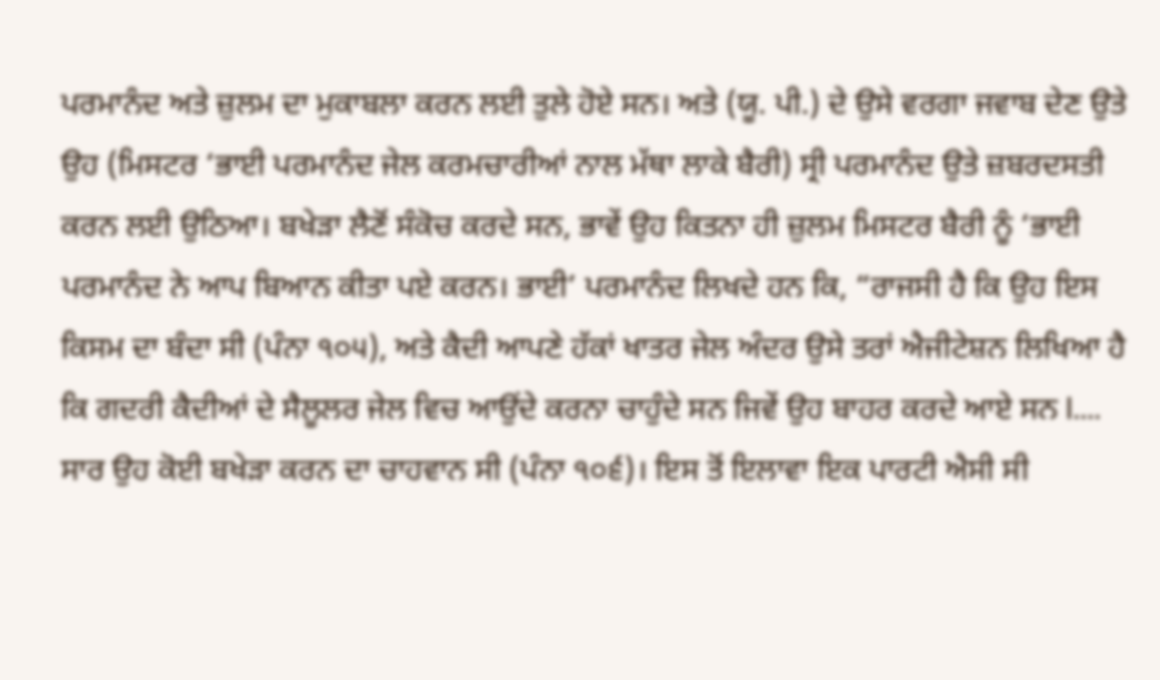ਪਰਮਾਨੰਦ ਅਤੇ ਜ਼ੁਲਮ ਦਾ ਮੁਕਾਬਲਾ ਕਰਨ ਲਈ ਤੁਲੇ ਹੋਏ ਸਨ। ਅਤੇ (ਯੂ. ਪੀ.) ਦੇ ਉਸੇ ਵਰਗਾ ਜਵਾਬ ਦੇਣ ਉਤੇ ਉਹ (ਮਿਸਟਰ ‘ਭਾਈ ਪਰਮਾਨੰਦ ਜੇਲ ਕਰਮਚਾਰੀਆਂ ਨਾਲ ਮੱਥਾ ਲਾਕੇ ਬੈਰੀ) ਸ੍ਰੀ ਪਰਮਾਨੰਦ ਉਤੇ ਜ਼ਬਰਦਸਤੀ ਕਰਨ ਲਈ ਉਠਿਆ। ਬਖੇੜਾ ਲੈਣੋਂ ਸੰਕੋਚ ਕਰਦੇ ਸਨ, ਭਾਵੇਂ ਉਹ ਕਿਤਨਾ ਹੀ ਜ਼ੁਲਮ ਮਿਸਟਰ ਬੈਰੀ ਨੂੰ ‘ਭਾਈ ਪਰਮਾਨੰਦ ਨੇ ਆਪ ਬਿਆਨ ਕੀਤਾ ਪਏ ਕਰਨ। ਭਾਈ’ ਪਰਮਾਨੰਦ ਲਿਖਦੇ ਹਨ ਕਿ, “ਰਾਜਸੀ ਹੈ ਕਿ ਉਹ ਇਸ ਕਿਸਮ ਦਾ ਬੰਦਾ ਸੀ (ਪੰਨਾ ੧੦੫), ਅਤੇ ਕੈਦੀ ਆਪਣੇ ਹੱਕਾਂ ਖਾਤਰ ਜੇਲ ਅੰਦਰ ਉਸੇ ਤਰਾਂ ਐਜੀਟੇਸ਼ਨ ਲਿਖਿਆ ਹੈ ਕਿ ਗਦਰੀ ਕੈਦੀਆਂ ਦੇ ਸੈਲੂਲਰ ਜੇਲ ਵਿਚ ਆਉਂਦੇ ਕਰਨਾ ਚਾਹੁੰਦੇ ਸਨ ਜਿਵੇਂ ਉਹ ਬਾਹਰ ਕਰਦੇ ਆਏ ਸਨ I.... ਸਾਰ ਉਹ ਕੋਈ ਬਖੇੜਾ ਕਰਨ ਦਾ ਚਾਹਵਾਨ ਸੀ (ਪੰਨਾ ੧੦੬)। ਇਸ ਤੋਂ ਇਲਾਵਾ ਇਕ ਪਾਰਟੀ ਐਸੀ ਸੀ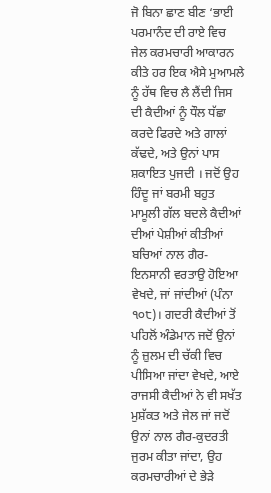ਜੋ ਬਿਨਾ ਛਾਣ ਬੀਣ ‘ਭਾਈ ਪਰਮਾਨੰਦ ਦੀ ਰਾਏ ਵਿਚ ਜੇਲ ਕਰਮਚਾਰੀ ਆਕਾਰਨ ਕੀਤੇ ਹਰ ਇਕ ਐਸੇ ਮੁਆਮਲੇ ਨੂੰ ਹੱਥ ਵਿਚ ਲੈ ਲੈਂਦੀ ਜਿਸ ਦੀ ਕੈਦੀਆਂ ਨੂੰ ਧੌਲ ਧੱਛਾ ਕਰਦੇ ਫਿਰਦੇ ਅਤੇ ਗਾਲਾਂ ਕੱਢਦੇ, ਅਤੇ ਉਨਾਂ ਪਾਸ ਸ਼ਕਾਇਤ ਪੁਜਦੀ । ਜਦੋਂ ਉਹ ਹਿੰਦੂ ਜਾਂ ਬਰਮੀ ਬਹੁਤ ਮਾਮੂਲੀ ਗੱਲ ਬਦਲੇ ਕੈਦੀਆਂ ਦੀਆਂ ਪੇਸ਼ੀਆਂ ਕੀਤੀਆਂ ਬਚਿਆਂ ਨਾਲ ਗੈਰ-ਇਨਸਾਨੀ ਵਰਤਾਉ ਹੋਇਆ ਵੇਖਦੇ, ਜਾਂ ਜਾਂਦੀਆਂ (ਪੰਨਾ ੧੦੮)। ਗਦਰੀ ਕੈਦੀਆਂ ਤੋਂ ਪਹਿਲੋਂ ਅੰਡੇਮਾਨ ਜਦੋਂ ਉਨਾਂ ਨੂੰ ਜ਼ੁਲਮ ਦੀ ਚੱਕੀ ਵਿਚ ਪੀਸਿਆ ਜਾਂਦਾ ਵੇਖਦੇ, ਆਏ ਰਾਜਸੀ ਕੈਦੀਆਂ ਨੇ ਵੀ ਸਖੱਤ ਮੁਸ਼ੱਕਤ ਅਤੇ ਜੇਲ ਜਾਂ ਜਦੋਂ ਉਨਾਂ ਨਾਲ ਗੈਰ-ਕੁਦਰਤੀ ਜੁਰਮ ਕੀਤਾ ਜਾਂਦਾ, ਉਹ ਕਰਮਚਾਰੀਆਂ ਦੇ ਭੇੜੇ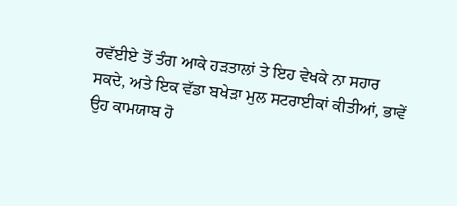ਰਵੱਈਏ ਤੋਂ ਤੰਗ ਆਕੇ ਹੜਤਾਲਾਂ ਤੇ ਇਹ ਵੇਖਕੇ ਨਾ ਸਹਾਰ ਸਕਦੇ, ਅਤੇ ਇਕ ਵੱਡਾ ਬਖੇੜਾ ਮੁਲ ਸਟਰਾਈਕਾਂ ਕੀਤੀਆਂ, ਭਾਵੇਂ ਉਹ ਕਾਮਯਾਬ ਹੋ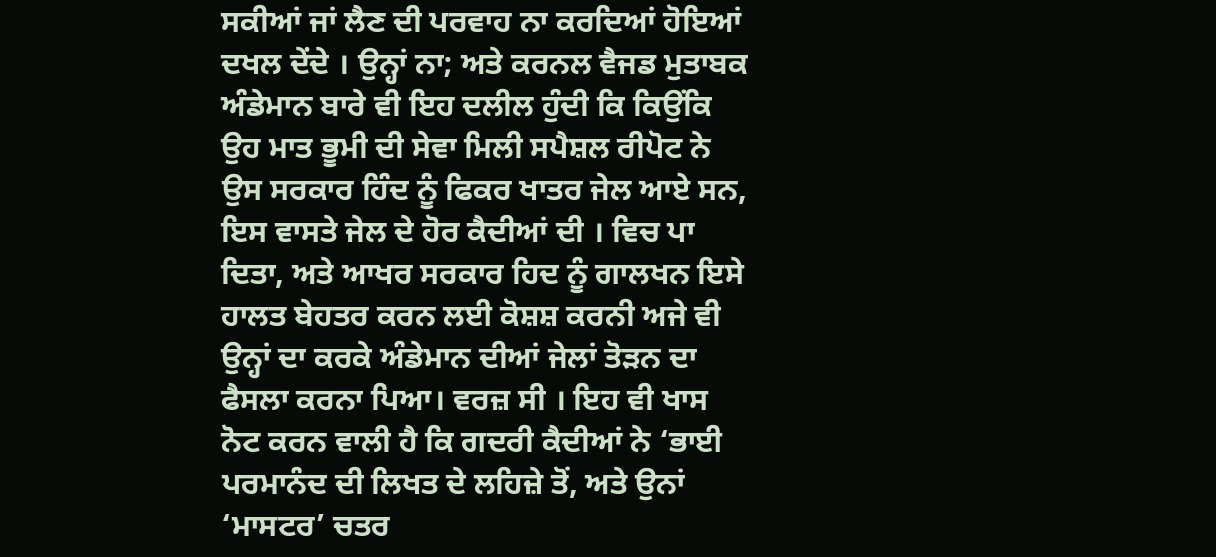ਸਕੀਆਂ ਜਾਂ ਲੈਣ ਦੀ ਪਰਵਾਹ ਨਾ ਕਰਦਿਆਂ ਹੋਇਆਂ ਦਖਲ ਦੇਂਦੇ । ਉਨ੍ਹਾਂ ਨਾ; ਅਤੇ ਕਰਨਲ ਵੈਜਡ ਮੁਤਾਬਕ ਅੰਡੇਮਾਨ ਬਾਰੇ ਵੀ ਇਹ ਦਲੀਲ ਹੁੰਦੀ ਕਿ ਕਿਉਂਕਿ ਉਹ ਮਾਤ ਭੂਮੀ ਦੀ ਸੇਵਾ ਮਿਲੀ ਸਪੈਸ਼ਲ ਰੀਪੋਟ ਨੇ ਉਸ ਸਰਕਾਰ ਹਿੰਦ ਨੂੰ ਫਿਕਰ ਖਾਤਰ ਜੇਲ ਆਏ ਸਨ, ਇਸ ਵਾਸਤੇ ਜੇਲ ਦੇ ਹੋਰ ਕੈਦੀਆਂ ਦੀ । ਵਿਚ ਪਾ ਦਿਤਾ, ਅਤੇ ਆਖਰ ਸਰਕਾਰ ਹਿਦ ਨੂੰ ਗਾਲਖਨ ਇਸੇ ਹਾਲਤ ਬੇਹਤਰ ਕਰਨ ਲਈ ਕੋਸ਼ਸ਼ ਕਰਨੀ ਅਜੇ ਵੀ ਉਨ੍ਹਾਂ ਦਾ ਕਰਕੇ ਅੰਡੇਮਾਨ ਦੀਆਂ ਜੇਲਾਂ ਤੋੜਨ ਦਾ ਫੈਸਲਾ ਕਰਨਾ ਪਿਆ। ਵਰਜ਼ ਸੀ । ਇਹ ਵੀ ਖਾਸ ਨੋਟ ਕਰਨ ਵਾਲੀ ਹੈ ਕਿ ਗਦਰੀ ਕੈਦੀਆਂ ਨੇ ‘ਭਾਈ ਪਰਮਾਨੰਦ ਦੀ ਲਿਖਤ ਦੇ ਲਹਿਜ਼ੇ ਤੋਂ, ਅਤੇ ਉਨਾਂ ‘ਮਾਸਟਰ’ ਚਤਰ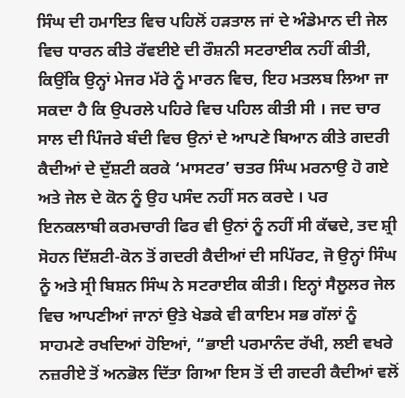ਸਿੰਘ ਦੀ ਹਮਾਇਤ ਵਿਚ ਪਹਿਲੋਂ ਹੜਤਾਲ ਜਾਂ ਦੇ ਅੰਡੇਮਾਨ ਦੀ ਜੇਲ ਵਿਚ ਧਾਰਨ ਕੀਤੇ ਰੱਵਈਏ ਦੀ ਰੌਸ਼ਨੀ ਸਟਰਾਈਕ ਨਹੀਂ ਕੀਤੀ, ਕਿਉਂਕਿ ਉਨ੍ਹਾਂ ਮੇਜਰ ਮੱਰੇ ਨੂੰ ਮਾਰਨ ਵਿਚ, ਇਹ ਮਤਲਬ ਲਿਆ ਜਾ ਸਕਦਾ ਹੈ ਕਿ ਉਪਰਲੇ ਪਹਿਰੇ ਵਿਚ ਪਹਿਲ ਕੀਤੀ ਸੀ । ਜਦ ਚਾਰ ਸਾਲ ਦੀ ਪਿੰਜਰੇ ਬੰਦੀ ਵਿਚ ਉਨਾਂ ਦੇ ਆਪਣੇ ਬਿਆਨ ਕੀਤੇ ਗਦਰੀ ਕੈਦੀਆਂ ਦੇ ਦੁੱਸ਼ਟੀ ਕਰਕੇ ‘ਮਾਸਟਰ’ ਚਤਰ ਸਿੰਘ ਮਰਨਾਉ ਹੋ ਗਏ ਅਤੇ ਜੇਲ ਦੇ ਕੋਨ ਨੂੰ ਉਹ ਪਸੰਦ ਨਹੀਂ ਸਨ ਕਰਦੇ । ਪਰ ਇਨਕਲਾਬੀ ਕਰਮਚਾਰੀ ਫਿਰ ਵੀ ਉਨਾਂ ਨੂੰ ਨਹੀਂ ਸੀ ਕੱਢਦੇ, ਤਦ ਸ਼੍ਰੀ ਸੋਹਨ ਦਿੱਸ਼ਟੀ-ਕੋਨ ਤੋਂ ਗਦਰੀ ਕੈਦੀਆਂ ਦੀ ਸਪਿੱਰਟ, ਜੋ ਉਨ੍ਹਾਂ ਸਿੰਘ ਨੂੰ ਅਤੇ ਸ੍ਰੀ ਬਿਸ਼ਨ ਸਿੰਘ ਨੇ ਸਟਰਾਈਕ ਕੀਤੀ। ਇਨ੍ਹਾਂ ਸੈਲੂਲਰ ਜੇਲ ਵਿਚ ਆਪਣੀਆਂ ਜਾਨਾਂ ਉਤੇ ਖੇਡਕੇ ਵੀ ਕਾਇਮ ਸਭ ਗੱਲਾਂ ਨੂੰ ਸਾਹਮਣੇ ਰਖਦਿਆਂ ਹੋਇਆਂ, “ਭਾਈ ਪਰਮਾਨੰਦ ਰੱਖੀ, ਲਈ ਵਖਰੇ ਨਜ਼ਰੀਏ ਤੋਂ ਅਨਭੋਲ ਦਿੱਤਾ ਗਿਆ ਇਸ ਤੋਂ ਦੀ ਗਦਰੀ ਕੈਦੀਆਂ ਵਲੋਂ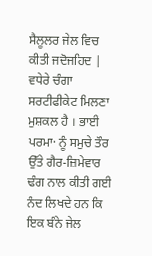ਸੈਲੂਲਰ ਜੇਲ ਵਿਚ ਕੀਤੀ ਜਦੋਜਹਿਦ | ਵਧੇਰੇ ਚੰਗਾ ਸਰਟੀਫੀਕੇਟ ਮਿਲਣਾ ਮੁਸ਼ਕਲ ਹੈ । ਭਾਈ ਪਰਮਾ· ਨੂੰ ਸਮੁਚੇ ਤੌਰ ਉੱਤੇ ਗੈਰ-ਜ਼ਿਮੇਵਾਰ ਢੰਗ ਨਾਲ ਕੀਤੀ ਗਈ ਨੰਦ ਲਿਖਦੇ ਹਨ ਕਿ ਇਕ ਬੰਨੇ ਜੇਲ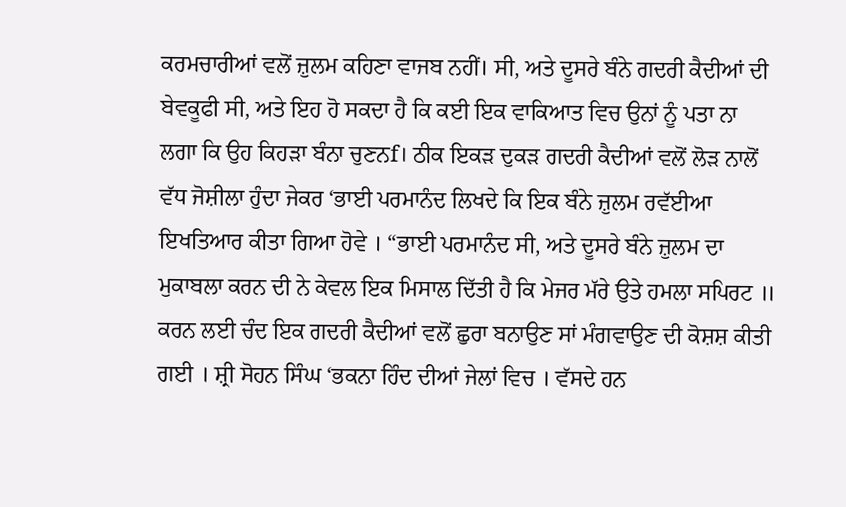ਕਰਮਚਾਰੀਆਂ ਵਲੋਂ ਜ਼ੁਲਮ ਕਹਿਣਾ ਵਾਜਬ ਨਹੀਂ। ਸੀ, ਅਤੇ ਦੂਸਰੇ ਬੰਨੇ ਗਦਰੀ ਕੈਦੀਆਂ ਦੀ ਬੇਵਕੂਫੀ ਸੀ, ਅਤੇ ਇਹ ਹੋ ਸਕਦਾ ਹੈ ਕਿ ਕਈ ਇਕ ਵਾਕਿਆਤ ਵਿਚ ਉਨਾਂ ਨੂੰ ਪਤਾ ਨਾ ਲਗਾ ਕਿ ਉਹ ਕਿਹੜਾ ਬੰਨਾ ਚੁਣਨf। ਠੀਕ ਇਕੜ ਦੁਕੜ ਗਦਰੀ ਕੈਦੀਆਂ ਵਲੋਂ ਲੋੜ ਨਾਲੋਂ ਵੱਧ ਜੋਸ਼ੀਲਾ ਹੁੰਦਾ ਜੇਕਰ ‘ਭਾਈ ਪਰਮਾਨੰਦ ਲਿਖਦੇ ਕਿ ਇਕ ਬੰਨੇ ਜ਼ੁਲਮ ਰਵੱਈਆ ਇਖਤਿਆਰ ਕੀਤਾ ਗਿਆ ਹੋਵੇ । “ਭਾਈ ਪਰਮਾਨੰਦ ਸੀ, ਅਤੇ ਦੂਸਰੇ ਬੰਨੇ ਜ਼ੁਲਮ ਦਾ ਮੁਕਾਬਲਾ ਕਰਨ ਦੀ ਨੇ ਕੇਵਲ ਇਕ ਮਿਸਾਲ ਦਿੱਤੀ ਹੈ ਕਿ ਮੇਜਰ ਮੱਰੇ ਉਤੇ ਹਮਲਾ ਸਪਿਰਟ ॥ ਕਰਨ ਲਈ ਚੰਦ ਇਕ ਗਦਰੀ ਕੈਦੀਆਂ ਵਲੋਂ ਛੁਰਾ ਬਨਾਉਣ ਸਾਂ ਮੰਗਵਾਉਣ ਦੀ ਕੋਸ਼ਸ਼ ਕੀਤੀ ਗਈ । ਸ਼੍ਰੀ ਸੋਹਨ ਸਿੰਘ ‘ਭਕਨਾ ਹਿੰਦ ਦੀਆਂ ਜੇਲਾਂ ਵਿਚ । ਵੱਸਦੇ ਹਨ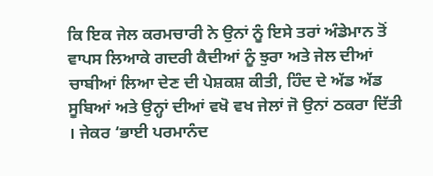ਕਿ ਇਕ ਜੇਲ ਕਰਮਚਾਰੀ ਨੇ ਉਨਾਂ ਨੂੰ ਇਸੇ ਤਰਾਂ ਅੰਡੇਮਾਨ ਤੋਂ ਵਾਪਸ ਲਿਆਕੇ ਗਦਰੀ ਕੈਦੀਆਂ ਨੂੰ ਝੁਰਾ ਅਤੇ ਜੇਲ ਦੀਆਂ ਚਾਬੀਆਂ ਲਿਆ ਦੇਣ ਦੀ ਪੇਸ਼ਕਸ਼ ਕੀਤੀ, ਹਿੰਦ ਦੇ ਅੱਡ ਅੱਡ ਸੂਬਿਆਂ ਅਤੇ ਉਨ੍ਹਾਂ ਦੀਆਂ ਵਖੋ ਵਖ ਜੇਲਾਂ ਜੋ ਉਨਾਂ ਠਕਰਾ ਦਿੱਤੀ । ਜੇਕਰ ‘ਭਾਈ ਪਰਮਾਨੰਦ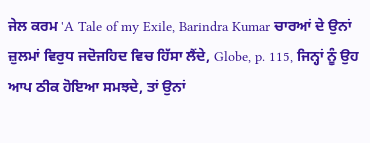ਜੇਲ ਕਰਮ 'A Tale of my Exile, Barindra Kumar ਚਾਰਆਂ ਦੇ ਉਨਾਂ ਜ਼ੁਲਮਾਂ ਵਿਰੁਧ ਜਦੋਜਹਿਦ ਵਿਚ ਹਿੱਸਾ ਲੈਂਦੇ, Globe, p. 115, ਜਿਨ੍ਹਾਂ ਨੂੰ ਉਹ ਆਪ ਠੀਕ ਹੋਇਆ ਸਮਝਦੇ, ਤਾਂ ਉਨਾਂ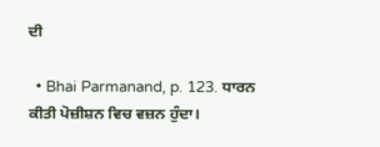ਦੀ

  • Bhai Parmanand, p. 123. ਧਾਰਨ ਕੀਤੀ ਪੋਜ਼ੀਸ਼ਨ ਵਿਚ ਵਜ਼ਨ ਹੁੰਦਾ।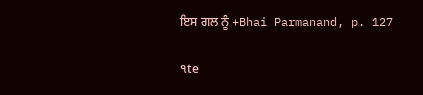ਇਸ ਗਲ ਨੂੰ +Bhai Parmanand, p. 127

੧te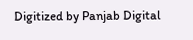Digitized by Panjab Digital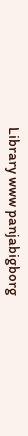Library www panjabigborg